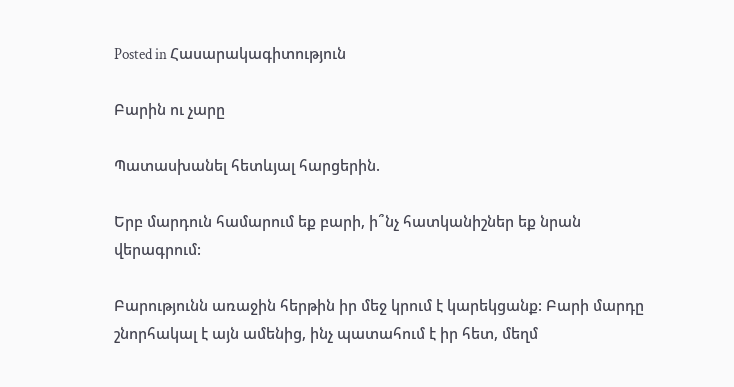Posted in Հասարակագիտություն

Բարին ու չարը

Պատասխանել հետևյալ հարցերին.

Երբ մարդուն համարում եք բարի, ի՞նչ հատկանիշներ եք նրան վերագրում:

Բարությունն առաջին հերթին իր մեջ կրում է կարեկցանք: Բարի մարդը շնորհակալ է այն ամենից, ինչ պատահում է իր հետ, մեղմ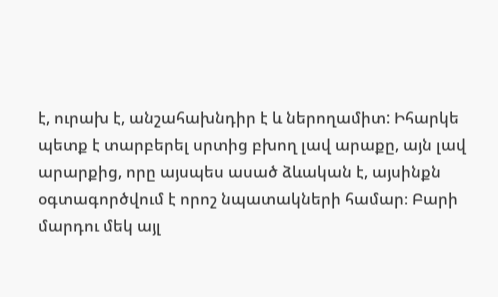է, ուրախ է, անշահախնդիր է և ներողամիտ: Իհարկե պետք է տարբերել սրտից բխող լավ արաքը, այն լավ արարքից, որը այսպես ասած ձևական է, այսինքն օգտագործվում է որոշ նպատակների համար։ Բարի մարդու մեկ այլ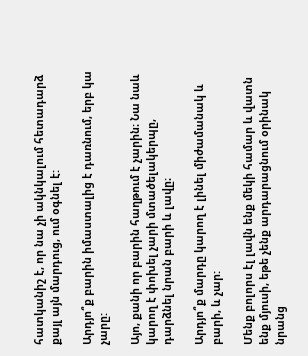հատկանիշ է, որ նա չի ակնկալում հետադարձ քայլ այն մարդուց, ում օգնել է:

Արդյո՞ք բարին իմաստալից է դառնում, երբ կա չարը:

Այո, քանի որ բարին հաղթում է չարին։ Նա նաև կարող է փոխել չարի մտածելակերպը, դարձնել նրան բարի և լավը։

Արդյո՞ք մարդը կարող է լինել միժամանակ և բարի, և չար:

Մենք բոլորս էլ լավն ենք մեկի համար և վատն ենք մյուսի, եթե չենք արդարացնում օրինակ նրանց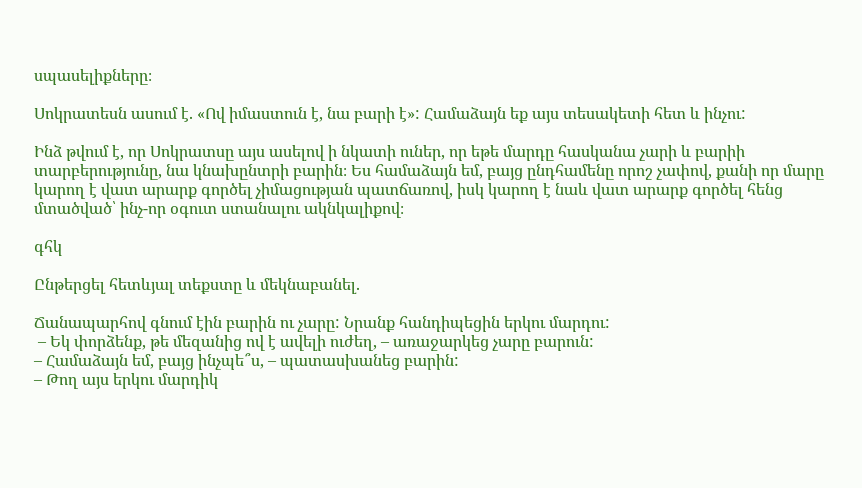սպասելիքները։

Սոկրատեսն ասում է. «Ով իմաստուն է, նա բարի է»: Համաձայն եք այս տեսակետի հետ և ինչու:

Ինձ թվում է, որ Սոկրատսը այս ասելով ի նկատի ուներ, որ եթե մարդը հասկանա չարի և բարիի տարբերությունը, նա կնախընտրի բարին։ Ես համաձայն եմ, բայց ընդհամենը որոշ չափով, քանի որ մարը կարող է վատ արարք գործել չիմացության պատճառով, իսկ կարող է նաև վատ արարք գործել հենց մտածված՝ ինչ-որ օգուտ ստանալու ակնկալիքով։

գհկ

Ընթերցել հետևյալ տեքստը և մեկնաբանել.

Ճանապարհով գնում էին բարին ու չարը: Նրանք հանդիպեցին երկու մարդու:
 – Եկ փորձենք, թե մեզանից ով է ավելի ուժեղ, – առաջարկեց չարը բարուն:
– Համաձայն եմ, բայց ինչպե՞ս, – պատասխանեց բարին:
– Թող այս երկու մարդիկ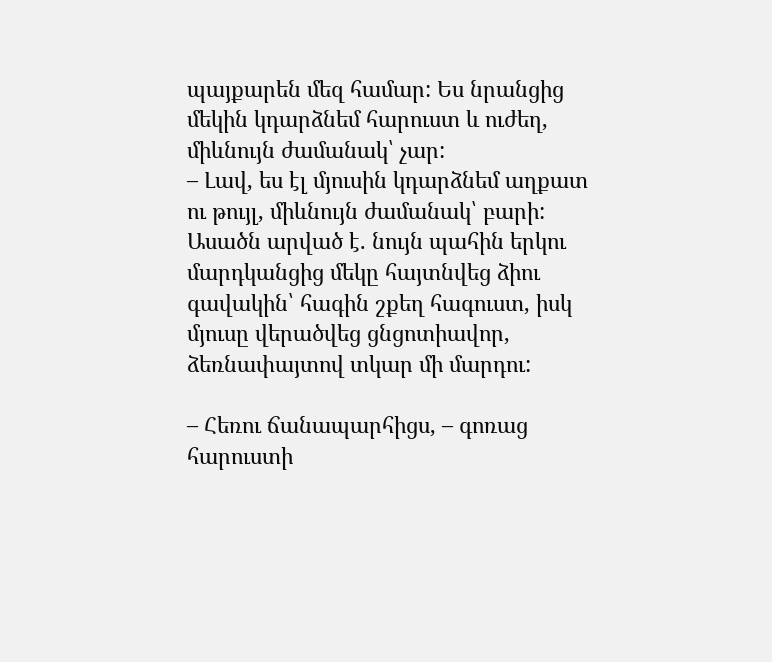պայքարեն մեզ համար: Ես նրանցից մեկին կդարձնեմ հարուստ և ուժեղ, միևնույն ժամանակ՝ չար:
– Լավ, ես էլ մյուսին կդարձնեմ աղքատ ու թույլ, միևնույն ժամանակ՝ բարի:
Ասածն արված է. նույն պահին երկու մարդկանցից մեկը հայտնվեց ձիու գավակին՝ հագին շքեղ հագուստ, իսկ մյուսը վերածվեց ցնցոտիավոր, ձեռնափայտով տկար մի մարդու:

– Հեռու ճանապարհիցս, – գոռաց հարուստի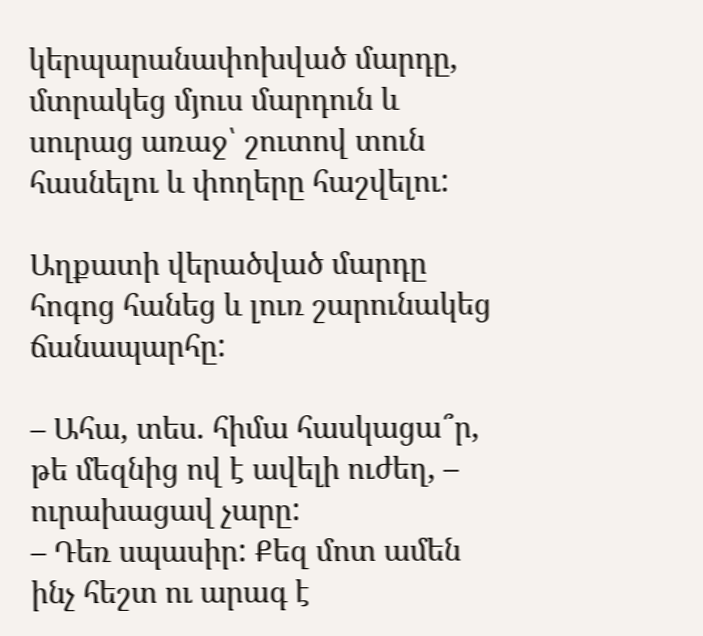կերպարանափոխված մարդը, մտրակեց մյուս մարդուն և սուրաց առաջ՝ շուտով տուն հասնելու և փողերը հաշվելու:

Աղքատի վերածված մարդը հոգոց հանեց և լուռ շարունակեց ճանապարհը:

– Ահա, տես. հիմա հասկացա՞ր, թե մեզնից ով է ավելի ուժեղ, – ուրախացավ չարը:
– Դեռ սպասիր: Քեզ մոտ ամեն ինչ հեշտ ու արագ է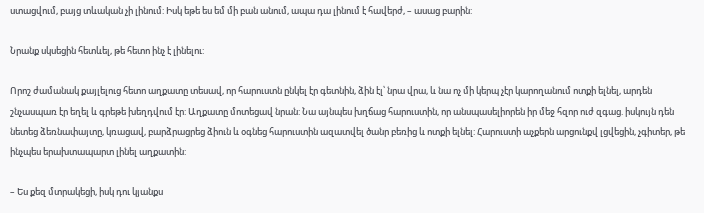ստացվում, բայց տևական չի լինում: Իսկ եթե ես եմ մի բան անում, ապա դա լինում է հավերժ, – ասաց բարին:

Նրանք սկսեցին հետևել, թե հետո ինչ է լինելու:

Որոշ ժամանակ քայլելուց հետո աղքատը տեսավ, որ հարուստն ընկել էր գետնին, ձին էլ՝ նրա վրա, և նա ոչ մի կերպ չէր կարողանում ոտքի ելնել, արդեն շնչասպառ էր եղել և գրեթե խեղդվում էր: Աղքատը մոտեցավ նրան: Նա այնպես խղճաց հարուստին, որ անսպասելիորեն իր մեջ հզոր ուժ զգաց. իսկույն դեն նետեց ձեռնափայտը, կռացավ, բարձրացրեց ձիուն և օգնեց հարուստին ազատվել ծանր բեռից և ոտքի ելնել: Հարուստի աչքերն արցունքվ լցվեցին, չգիտեր, թե ինչպես երախտապարտ լինել աղքատին:

– Ես քեզ մտրակեցի, իսկ դու կյանքս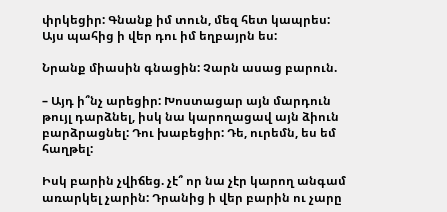փրկեցիր: Գնանք իմ տուն, մեզ հետ կապրես: Այս պահից ի վեր դու իմ եղբայրն ես:

Նրանք միասին գնացին: Չարն ասաց բարուն.

– Այդ ի՞նչ արեցիր: Խոստացար այն մարդուն թույլ դարձնել, իսկ նա կարողացավ այն ձիուն բարձրացնել: Դու խաբեցիր: Դե, ուրեմն, ես եմ հաղթել:

Իսկ բարին չվիճեց. չէ՞ որ նա չէր կարող անգամ առարկել չարին: Դրանից ի վեր բարին ու չարը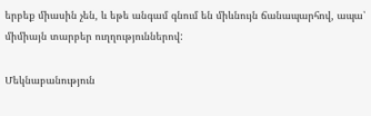երբեք միասին չեն, և եթե անգամ գնում են միևնույն ճանապարհով, ապա՝ միմիայն տարբեր ուղղություններով:

Մեկնաբանություն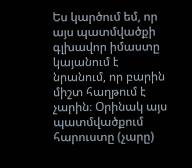Ես կարծում եմ, որ այս պատմվածքի գլխավոր իմաստը կայանում է նրանում, որ բարին միշտ հաղթում է չարին։ Օրինակ այս պատմվածքում հարուստը (չարը)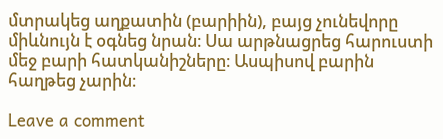մտրակեց աղքատին (բարիին), բայց չունեվորը միևնույն է օգնեց նրան։ Սա արթնացրեց հարուստի մեջ բարի հատկանիշները։ Ասպիսով բարին հաղթեց չարին։

Leave a comment